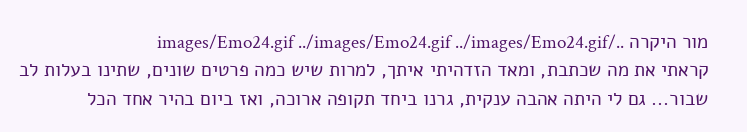מור היקרה ../images/Emo24.gif ../images/Emo24.gif ../images/Emo24.gif
קראתי את מה שכתבת, ומאד הזדהיתי איתך, למרות שיש כמה פרטים שונים, שתינו בעלות לב שבור... גם לי היתה אהבה ענקית, גרנו ביחד תקופה ארוכה, ואז ביום בהיר אחד הכל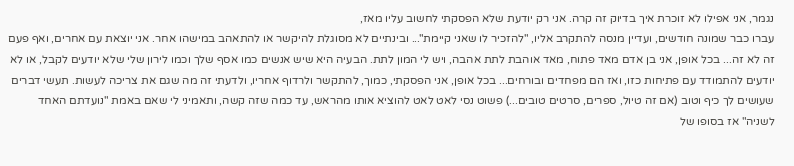נגמר, אני אפילו לא זוכרת איך בדיוק זה קרה. אני רק יודעת שלא הפסקתי לחשוב עליו מאז,
עברו כבר שמונה חודשים, ועדיין מנסה להתקרב אליו, "להזכיר לו שאני קיימת"... ובינתיים לא מסוגלת להיקשר או להתאהב במישהו אחר. אני יוצאת עם אחרים, ואף פעם זה לא זה... בכל אופן, אני בן אדם מאד פתוח, מאד אוהבת לתת אהבה, ויש לי המון לתת. הבעיה היא שיש אנשים כמו אסף שלך וכמו לירון שלי שלא יודעים לקבל, או לא יודעים להתמודד עם פתיחות כזו, ואז הם מפחדים ובורחים... בכל אופן, אני הפסקתי, כמוך, להתקשר ולרדוף אחריו, ולדעתי זה מה שגם את צריכה לעשות. תעשי דברים שעושים לך כיף וטוב (אם זה טיול, ספרים, סרטים טובים...) פשוט נסי לאט לאט להוציא אותו מהראש, עד כמה שזה קשה, ותאמיני לי שאם באמת "נועדתם האחד לשניה" אז בסופו של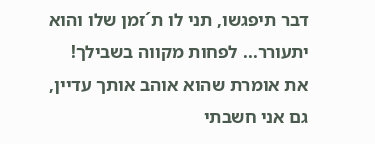דבר תיפגשו, תני לו ת´זמן שלו והוא יתעורר... לפחות מקווה בשבילך! את אומרת שהוא אוהב אותך עדיין, גם אני חשבתי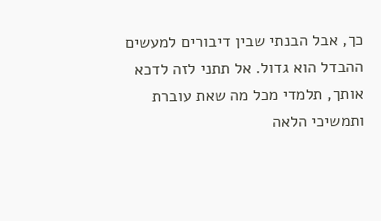כך, אבל הבנתי שבין דיבורים למעשים ההבדל הוא גדול. אל תתני לזה לדכא אותך, תלמדי מכל מה שאת עוברת ותמשיכי הלאה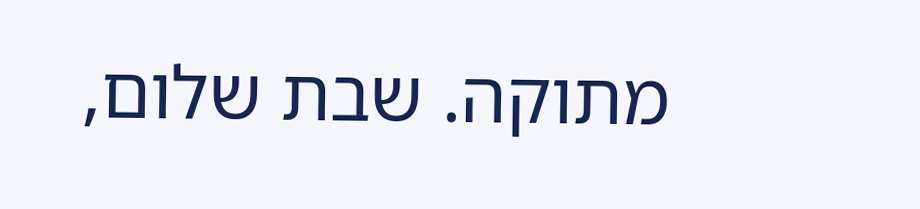מתוקה. שבת שלום,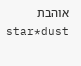אוהבת
star*dust